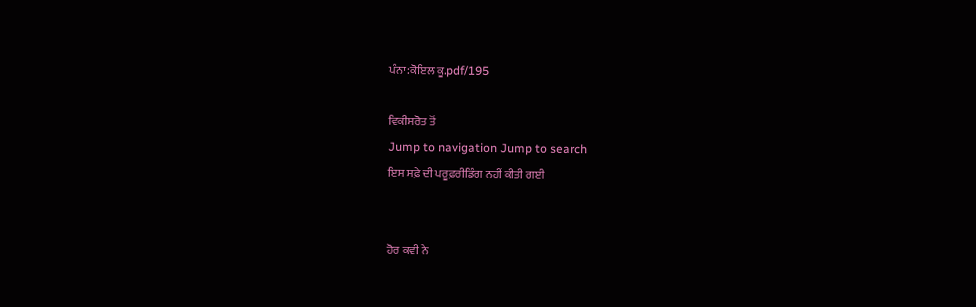ਪੰਨਾ:ਕੋਇਲ ਕੂ.pdf/195

ਵਿਕੀਸਰੋਤ ਤੋਂ
Jump to navigation Jump to search
ਇਸ ਸਫ਼ੇ ਦੀ ਪਰੂਫ਼ਰੀਡਿੰਗ ਨਹੀਂ ਕੀਤੀ ਗਈ


ਹੋਰ ਕਵੀ ਨੇ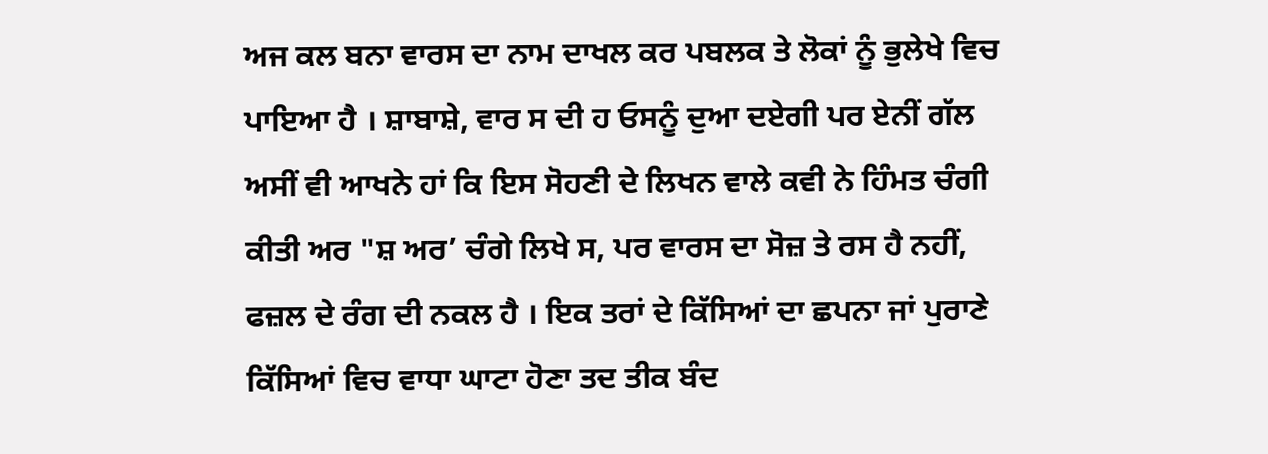ਅਜ ਕਲ ਬਨਾ ਵਾਰਸ ਦਾ ਨਾਮ ਦਾਖਲ ਕਰ ਪਬਲਕ ਤੇ ਲੋਕਾਂ ਨੂੰ ਭੁਲੇਖੇ ਵਿਚ ਪਾਇਆ ਹੈ । ਸ਼ਾਬਾਸ਼ੇ, ਵਾਰ ਸ ਦੀ ਹ ਓਸਨੂੰ ਦੁਆ ਦਏਗੀ ਪਰ ਏਨੀਂ ਗੱਲ ਅਸੀਂ ਵੀ ਆਖਨੇ ਹਾਂ ਕਿ ਇਸ ਸੋਹਣੀ ਦੇ ਲਿਖਨ ਵਾਲੇ ਕਵੀ ਨੇ ਹਿੰਮਤ ਚੰਗੀ ਕੀਤੀ ਅਰ "ਸ਼ ਅਰ’ ਚੰਗੇ ਲਿਖੇ ਸ, ਪਰ ਵਾਰਸ ਦਾ ਸੋਜ਼ ਤੇ ਰਸ ਹੈ ਨਹੀਂ, ਫਜ਼ਲ ਦੇ ਰੰਗ ਦੀ ਨਕਲ ਹੈ । ਇਕ ਤਰਾਂ ਦੇ ਕਿੱਸਿਆਂ ਦਾ ਛਪਨਾ ਜਾਂ ਪੁਰਾਣੇ ਕਿੱਸਿਆਂ ਵਿਚ ਵਾਧਾ ਘਾਟਾ ਹੋਣਾ ਤਦ ਤੀਕ ਬੰਦ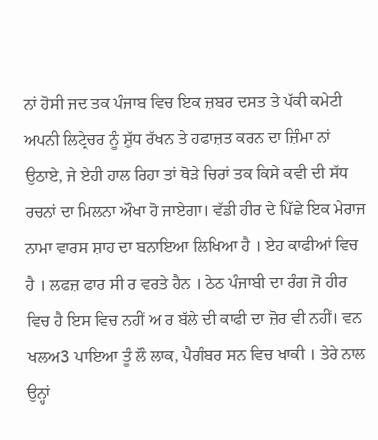ਨਾਂ ਹੋਸੀ ਜਦ ਤਕ ਪੰਜਾਬ ਵਿਚ ਇਕ ਜ਼ਬਰ ਦਸਤ ਤੇ ਪੱਕੀ ਕਮੇਟੀ ਅਪਨੀ ਲਿਟ੍ਰੇਚਰ ਨੂੰ ਸ਼ੁੱਧ ਰੱਖਨ ਤੇ ਹਫਾਜ਼ਤ ਕਰਨ ਦਾ ਜ਼ਿੰਮਾ ਨਾਂ ਉਠਾਏ, ਜੇ ਏਹੀ ਹਾਲ ਰਿਹਾ ਤਾਂ ਥੋੜੇ ਚਿਰਾਂ ਤਕ ਕਿਸੇ ਕਵੀ ਦੀ ਸੱਧ ਰਚਨਾਂ ਦਾ ਮਿਲਨਾ ਔਖਾ ਹੋ ਜਾਏਗਾ। ਵੱਡੀ ਹੀਰ ਦੇ ਪਿੱਛੇ ਇਕ ਮੇਰਾਜ ਨਾਮਾ ਵਾਰਸ ਸ਼ਾਹ ਦਾ ਬਨਾਇਆ ਲਿਖਿਆ ਹੈ । ਏਹ ਕਾਫੀਆਂ ਵਿਚ ਹੈ । ਲਫਜ਼ ਫਾਰ ਸੀ ਰ ਵਰਤੇ ਹੈਨ । ਠੇਠ ਪੰਜਾਬੀ ਦਾ ਰੰਗ ਜੋ ਹੀਰ ਵਿਚ ਹੈ ਇਸ ਵਿਚ ਨਹੀਂ ਅ ਰ ਬੱਲੇ ਦੀ ਕਾਫੀ ਦਾ ਜ਼ੋਰ ਵੀ ਨਹੀਂ। ਵਨ ਖਲਅ3 ਪਾਇਆ ਤੂੰ ਲੌ ਲਾਕ, ਪੈਗੰਬਰ ਸਨ ਵਿਚ ਖਾਕੀ । ਤੇਰੇ ਨਾਲ ਉਨ੍ਹਾਂ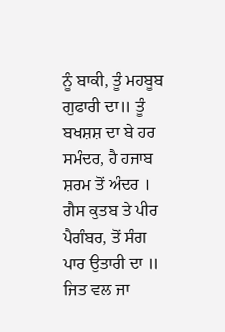ਨੂੰ ਬਾਕੀ, ਤੂੰ ਮਹਬੂਬ ਗੁਫਾਰੀ ਦਾ॥ ਤੂੰ ਬਖਸ਼ਸ਼ ਦਾ ਬੇ ਹਰ ਸਮੰਦਰ, ਹੈ ਹਜਾਬ ਸ਼ਰਮ ਤੋਂ ਅੰਦਰ । ਗੈਸ ਕੁਤਬ ਤੇ ਪੀਰ ਪੈਗੰਬਰ, ਤੋਂ ਸੰਗ ਪਾਰ ਉਤਾਰੀ ਦਾ ॥ ਜਿਤ ਵਲ ਜਾ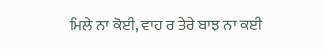ਮਿਲੇ ਨਾ ਕੋਈ, ਵਾਹ ਰ ਤੇਰੇ ਬਾਝ ਨਾ ਕਈ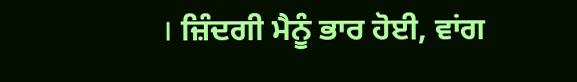। ਜ਼ਿੰਦਗੀ ਮੈਨੂੰ ਭਾਰ ਹੋਈ, ਵਾਂਗ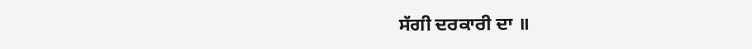ਸੱਗੀ ਦਰਕਾਰੀ ਦਾ ॥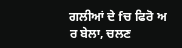ਗਲੀਆਂ ਦੇ fਚ ਫਿਰੋ ਅ ਰ ਬੇਲਾ, ਚਲਣ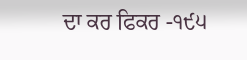ਦਾ ਕਰ ਫਿਕਰ -੧੯੫